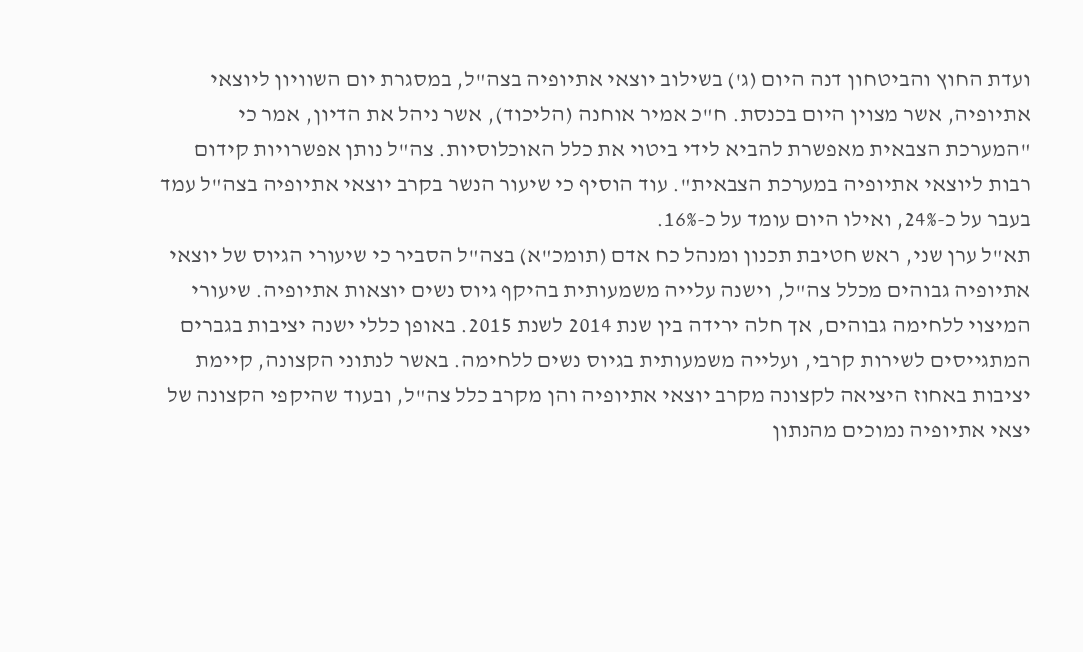ועדת החוץ והביטחון דנה היום (ג') בשילוב יוצאי אתיופיה בצה"ל, במסגרת יום השוויון ליוצאי אתיופיה, אשר מצוין היום בכנסת. ח"כ אמיר אוחנה (הליכוד), אשר ניהל את הדיון, אמר כי "המערכת הצבאית מאפשרת להביא לידי ביטוי את כלל האוכלוסיות. צה"ל נותן אפשרויות קידום רבות ליוצאי אתיופיה במערכת הצבאית". עוד הוסיף כי שיעור הנשר בקרב יוצאי אתיופיה בצה"ל עמד בעבר על כ-24%, ואילו היום עומד על כ-16%.
תא"ל ערן שני, ראש חטיבת תכנון ומנהל כח אדם (תומכ"א) בצה"ל הסביר כי שיעורי הגיוס של יוצאי אתיופיה גבוהים מכלל צה"ל, וישנה עלייה משמעותית בהיקף גיוס נשים יוצאות אתיופיה. שיעורי המיצוי ללחימה גבוהים, אך חלה ירידה בין שנת 2014 לשנת 2015. באופן כללי ישנה יציבות בגברים המתגייסים לשירות קרבי, ועלייה משמעותית בגיוס נשים ללחימה. באשר לנתוני הקצונה, קיימת יציבות באחוז היציאה לקצונה מקרב יוצאי אתיופיה והן מקרב כלל צה"ל, ובעוד שהיקפי הקצונה של יצאי אתיופיה נמוכים מהנתון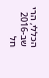הכללי, הרי שב-2016 חל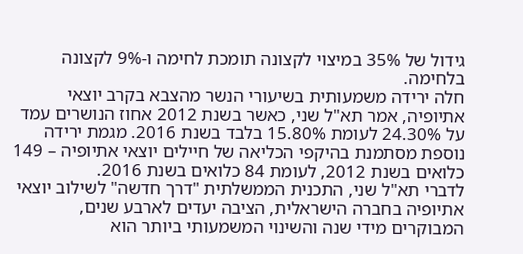גידול של 35% במיצוי לקצונה תומכת לחימה ו-9% לקצונה בלחימה.
חלה ירידה משמעותית בשיעורי הנשר מהצבא בקרב יוצאי אתיופיה, אמר תא"ל שני, כאשר בשנת 2012 אחוז הנושרים עמד על 24.30% לעומת 15.80% בלבד בשנת 2016. מגמת ירידה נוספת מסתמנת בהיקפי הכליאה של חיילים יוצאי אתיופיה – 149 כלואים בשנת 2012, לעומת 84 כלואים בשנת 2016.
לדברי תא"ל שני, התכנית הממשלתית "דרך חדשה" לשילוב יוצאי אתיופיה בחברה הישראלית, הציבה יעדים לארבע שנים, המבוקרים מידי שנה והשינוי המשמעותי ביותר הוא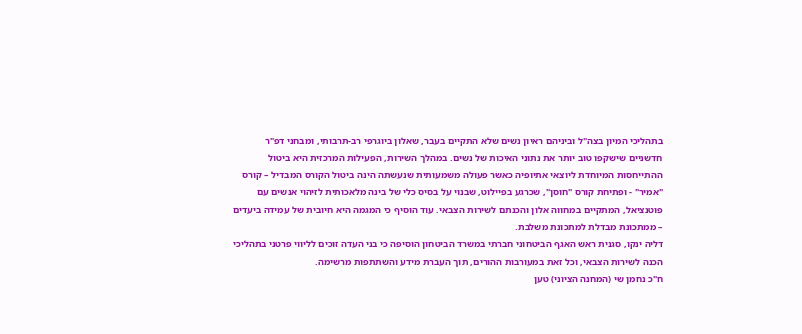בתהליכי המיון בצה"ל וביניהם ראיון נשים שלא התקיים בעבר, שאלון ביוגרפי רב-תרבותי, ומבחני דפ"ר חדשניים שישקפו טוב יותר את נתוני האיכות של נשים. במהלך השירות, הפעילות המרכזית היא ביטול ההתייחסות המיוחדת ליוצאי אתיופיה כאשר פעולה משמעותית שנעשתה הינה ביטול הקורס המבדיל – קורס "אמיר" - ופתיחת קורס "חוסן", שכרגע בפיילוט, שבנוי על בסיס כלי של בינה מלאכותית לזיהוי אנשים עם פוטנציאל, המתקיים במחווה אלון והכנתם לשירות הצבאי. עוד הוסיף כי המגמה היא חיובית של עמידה ביעדים – ממתכונת מבדלת למתכונת משלבת.
דליה ינקו, סגנית ראש האגף הביטחוני חברתי במשרד הביטחון הוסיפה כי בני העדה זוכים לליווי פרטני בתהליכי הכנה לשירות הצבאי, וכל זאת במעורבות ההורים, תוך העברת מידע והשתתפות מרשימה.
ח"כ נחמן שי (המחנה הציוני) טען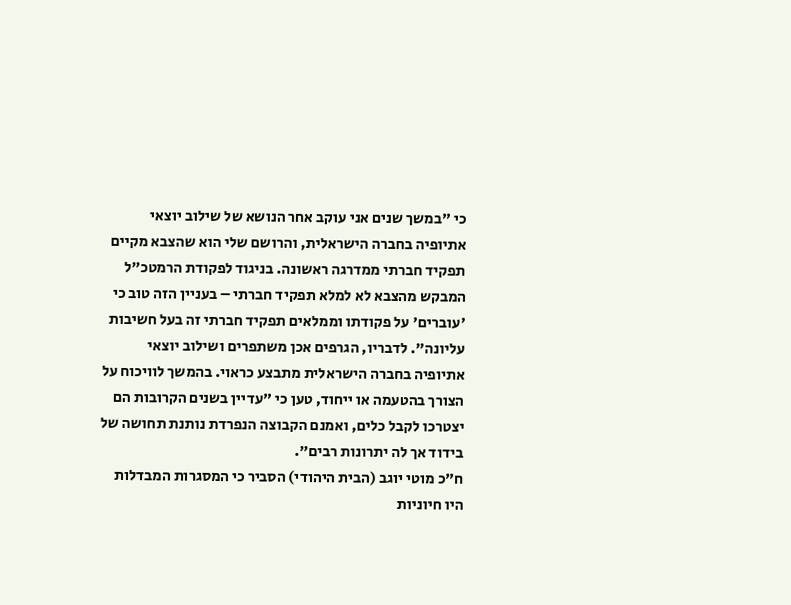כי "במשך שנים אני עוקב אחר הנושא של שילוב יוצאי אתיופיה בחברה הישראלית, והרושם שלי הוא שהצבא מקיים תפקיד חברתי ממדרגה ראשונה. בניגוד לפקודת הרמטכ"ל המבקש מהצבא לא למלא תפקיד חברתי – בעניין הזה טוב כי 'עוברים' על פקודתו וממלאים תפקיד חברתי זה בעל חשיבות עליונה". לדבריו, הגרפים אכן משתפרים ושילוב יוצאי אתיופיה בחברה הישראלית מתבצע כראוי. בהמשך לוויכוח על הצורך בהטעמה או ייחוד, טען כי "עדיין בשנים הקרובות הם יצטרכו לקבל כלים, ואמנם הקבוצה הנפרדת נותנת תחושה של בידוד אך לה יתרונות רבים".
ח"כ מוטי יוגב (הבית היהודי) הסביר כי המסגרות המבדלות היו חיוניות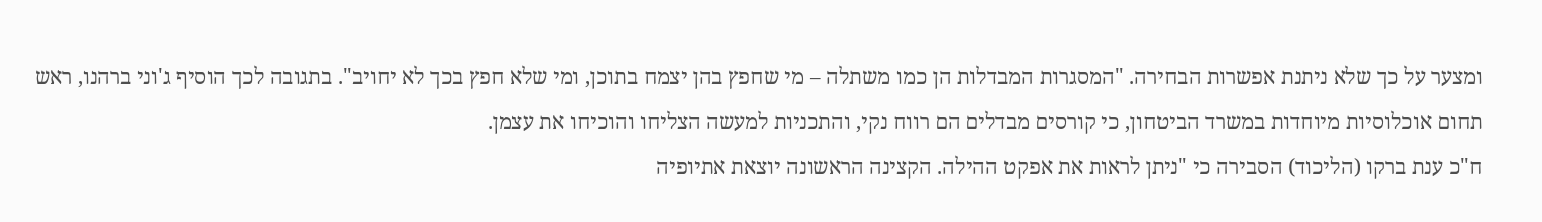ומצער על כך שלא ניתנת אפשרות הבחירה. "המסגרות המבדלות הן כמו משתלה – מי שחפץ בהן יצמח בתוכן, ומי שלא חפץ בכך לא יחויב". בתגובה לכך הוסיף ג'וני ברהנו, ראש תחום אוכלוסיות מיוחדות במשרד הביטחון, כי קורסים מבדלים הם רווח נקי, והתכניות למעשה הצליחו והוכיחו את עצמן.
ח"כ ענת ברקו (הליכוד) הסבירה כי "ניתן לראות את אפקט ההילה. הקצינה הראשונה יוצאת אתיופיה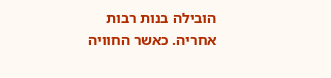הובילה בנות רבות אחריה. כאשר החוויה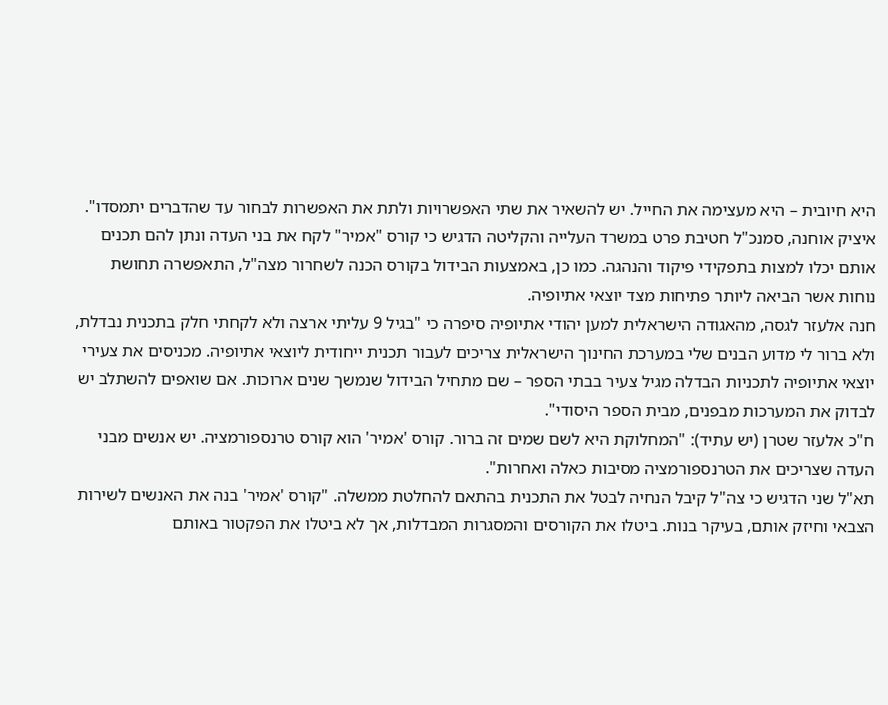היא חיובית – היא מעצימה את החייל. יש להשאיר את שתי האפשרויות ולתת את האפשרות לבחור עד שהדברים יתמסדו".
איציק אוחנה, סמנכ"ל חטיבת פרט במשרד העלייה והקליטה הדגיש כי קורס "אמיר" לקח את בני העדה ונתן להם תכנים אותם יכלו למצות בתפקידי פיקוד והנהגה. כמו כן, באמצעות הבידול בקורס הכנה לשחרור מצה"ל, התאפשרה תחושת נוחות אשר הביאה ליותר פתיחות מצד יוצאי אתיופיה.
חנה אלעזר לגסה, מהאגודה הישראלית למען יהודי אתיופיה סיפרה כי "בגיל 9 עליתי ארצה ולא לקחתי חלק בתכנית נבדלת, ולא ברור לי מדוע הבנים שלי במערכת החינוך הישראלית צריכים לעבור תכנית ייחודית ליוצאי אתיופיה. מכניסים את צעירי יוצאי אתיופיה לתכניות הבדלה מגיל צעיר בבתי הספר – שם מתחיל הבידול שנמשך שנים ארוכות. אם שואפים להשתלב יש לבדוק את המערכות מבפנים, מבית הספר היסודי".
ח"כ אלעזר שטרן (יש עתיד): "המחלוקת היא לשם שמים זה ברור. קורס 'אמיר' הוא קורס טרנספורמציה. יש אנשים מבני העדה שצריכים את הטרנספורמציה מסיבות כאלה ואחרות".
תא"ל שני הדגיש כי צה"ל קיבל הנחיה לבטל את התכנית בהתאם להחלטת ממשלה. "קורס 'אמיר' בנה את האנשים לשירות הצבאי וחיזק אותם, בעיקר בנות. ביטלו את הקורסים והמסגרות המבדלות, אך לא ביטלו את הפקטור באותם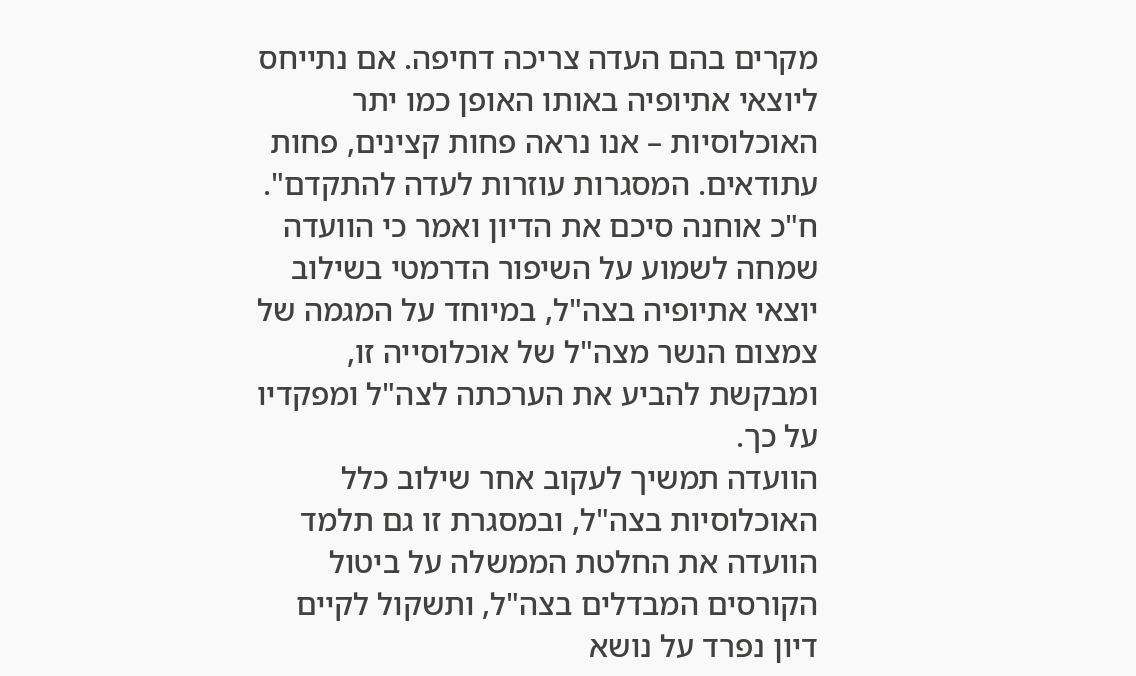מקרים בהם העדה צריכה דחיפה. אם נתייחס ליוצאי אתיופיה באותו האופן כמו יתר האוכלוסיות – אנו נראה פחות קצינים, פחות עתודאים. המסגרות עוזרות לעדה להתקדם".
ח"כ אוחנה סיכם את הדיון ואמר כי הוועדה שמחה לשמוע על השיפור הדרמטי בשילוב יוצאי אתיופיה בצה"ל, במיוחד על המגמה של צמצום הנשר מצה"ל של אוכלוסייה זו, ומבקשת להביע את הערכתה לצה"ל ומפקדיו על כך.
הוועדה תמשיך לעקוב אחר שילוב כלל האוכלוסיות בצה"ל, ובמסגרת זו גם תלמד הוועדה את החלטת הממשלה על ביטול הקורסים המבדלים בצה"ל, ותשקול לקיים דיון נפרד על נושא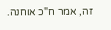זה, אמר ח"כ אוחנה.